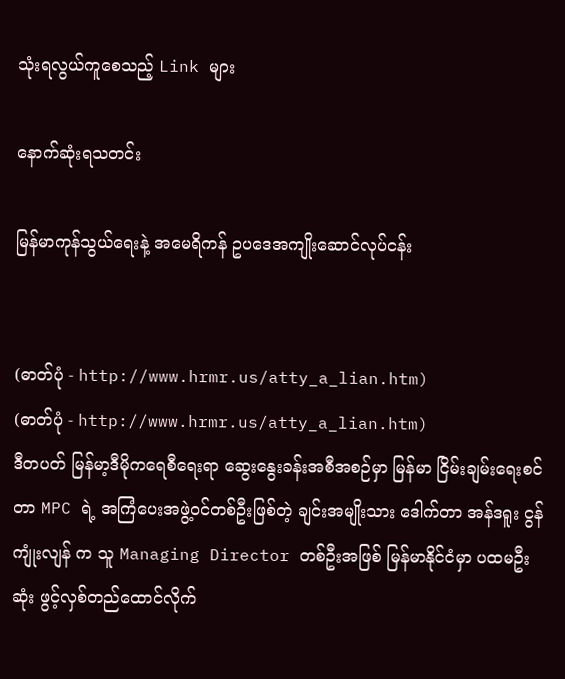သုံးရလွယ်ကူစေသည့် Link များ

နောက်ဆုံးရသတင်း

မြန်မာကုန်သွယ်ရေးနဲ့ အမေရိကန် ဥပဒေအကျိုးဆောင်လုပ်ငန်း


(ဓာတ်ပုံ - http://www.hrmr.us/atty_a_lian.htm)
(ဓာတ်ပုံ - http://www.hrmr.us/atty_a_lian.htm)
ဒီတပတ် မြန်မာ့ဒီမိုကရေစီရေးရာ ဆွေးနွေးခန်းအစီအစဉ်မှာ မြန်မာ ငြိမ်းချမ်းရေးစင်တာ MPC ရဲ့ အကြံပေးအဖွဲ့ဝင်တစ်ဦးဖြစ်တဲ့ ချင်းအမျိုးသား ဒေါက်တာ အန်ဒရူး ငွန်ကျုံးလျန် က သူ Managing Director တစ်ဦးအဖြစ် မြန်မာနိုင်ငံမှာ ပထမဦးဆုံး ဖွင့်လှစ်တည်ထောင်လိုက်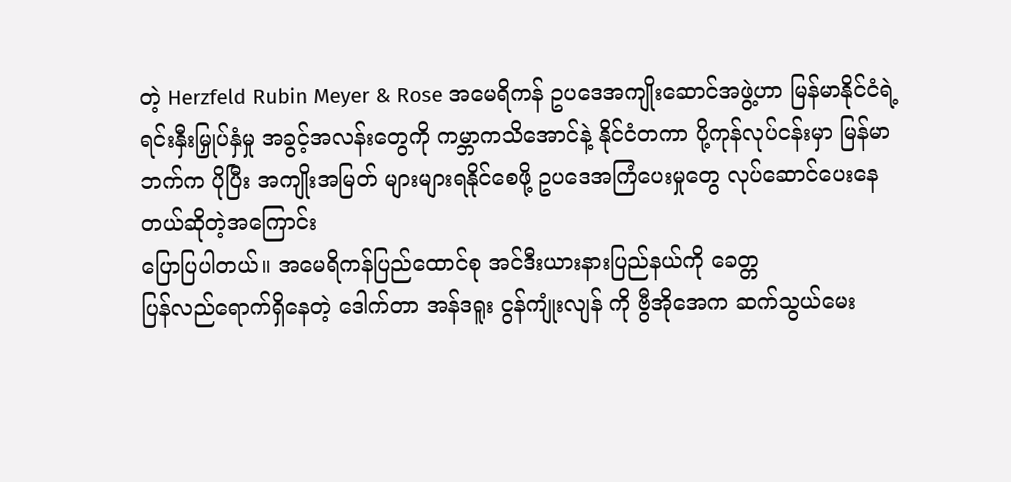တဲ့ Herzfeld Rubin Meyer & Rose အမေရိကန် ဥပဒေအကျိုးဆောင်အဖွဲ့ဟာ မြန်မာနိုင်ငံရဲ့ ရင်းနှီးမြှုပ်နှံမှု အခွင့်အလန်းတွေကို ကမ္ဘာကသိအောင်နဲ့ နိုင်ငံတကာ ပို့ကုန်လုပ်ငန်းမှာ မြန်မာဘက်က ပိုပြီး အကျိုးအမြတ် များများရနိုင်စေဖို့ ဥပဒေအကြံပေးမှုတွေ လုပ်ဆောင်ပေးနေတယ်ဆိုတဲ့အကြောင်း
ပြောပြပါတယ်။ အမေရိကန်ပြည်ထောင်စု အင်ဒီးယားနားပြည်နယ်ကို ခေတ္တ
ပြန်လည်ရောက်ရှိနေတဲ့ ဒေါက်တာ အန်ဒရူး ငွန်ကျုံးလျန် ကို ဗွီအိုအေက ဆက်သွယ်မေး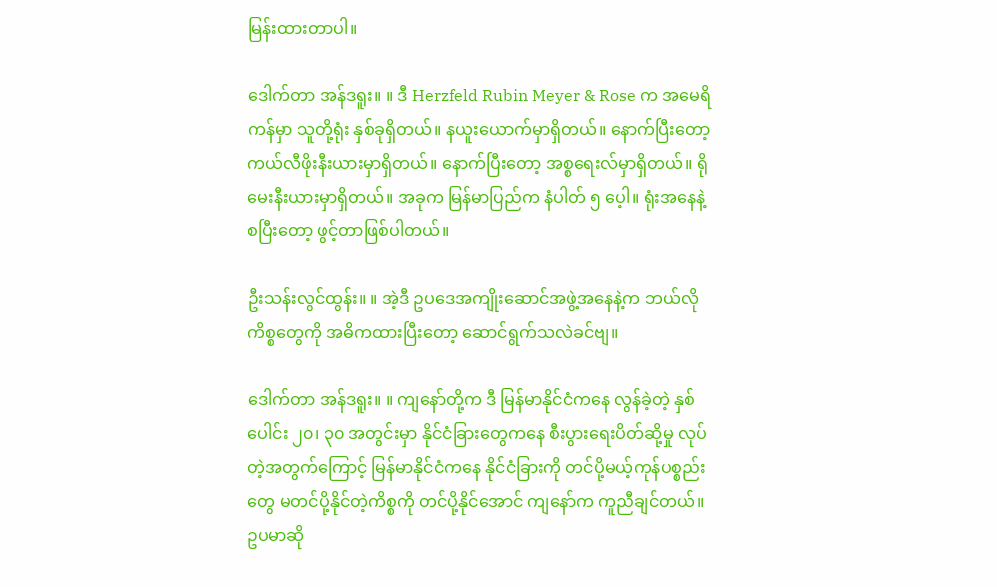မြန်းထားတာပါ။

ဒေါက်တာ အန်ဒရူး။ ။ ဒီ Herzfeld Rubin Meyer & Rose က အမေရိကန်မှာ သူတို့ရုံး နှစ်ခုရှိတယ်။ နယူးယောက်မှာရှိတယ်။ နောက်ပြီးတော့ ကယ်လီဖိုးနီးယားမှာရှိတယ်။ နောက်ပြီးတော့ အစ္စရေးလ်မှာရှိတယ်။ ရိုမေးနီးယားမှာရှိတယ်။ အခုက မြန်မာပြည်က နံပါတ် ၅ ပေ့ါ။ ရုံးအနေနဲ့ စပြီးတော့ ဖွင့်တာဖြစ်ပါတယ်။

ဦးသန်းလွင်ထွန်း။ ။ အဲ့ဒီ ဥပဒေအကျိုးဆောင်အဖွဲ့အနေနဲ့က ဘယ်လိုကိစ္စတွေကို အဓိကထားပြီးတော့ ဆောင်ရွက်သလဲခင်ဗျ။

ဒေါက်တာ အန်ဒရူး။ ။ ကျနော်တို့က ဒီ မြန်မာနိုင်ငံကနေ လွန်ခဲ့တဲ့ နှစ်ပေါင်း ၂၀၊ ၃၀ အတွင်းမှာ နိုင်ငံခြားတွေကနေ စီးပွားရေးပိတ်ဆို့မှု လုပ်တဲ့အတွက်ကြောင့် မြန်မာနိုင်ငံကနေ နိုင်ငံခြားကို တင်ပို့မယ့်ကုန်ပစ္စည်းတွေ မတင်ပို့နိုင်တဲ့ကိစ္စကို တင်ပို့နိုင်အောင် ကျနော်က ကူညီချင်တယ်။ ဥပမာဆို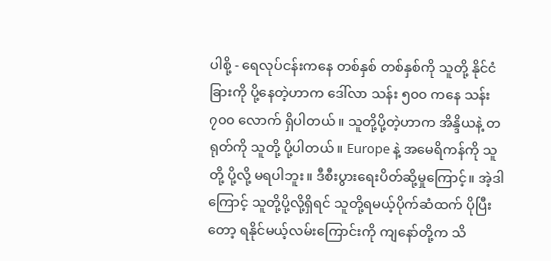ပါစို့ - ရေလုပ်ငန်းကနေ တစ်နှစ် တစ်နှစ်ကို သူတို့ နိုင်ငံခြားကို ပို့နေတဲ့ဟာက ဒေါ်လာ သန်း ၅၀၀ ကနေ သန်း ၇၀၀ လောက် ရှိပါတယ်။ သူတို့ပို့တဲ့ဟာက အိန္ဒိယနဲ့ တရုတ်ကို သူတို့ ပို့ပါတယ်။ Europe နဲ့ အမေရိကန်ကို သူတို့ ပို့လို့ မရပါဘူး။ ဒီစီးပွားရေးပိတ်ဆို့မှုကြောင့်။ အဲ့ဒါကြောင့် သူတို့ပို့လို့ရှိရင် သူတို့ရမယ့်ပိုက်ဆံထက် ပိုပြီးတော့ ရနိုင်မယ့်လမ်းကြောင်းကို ကျနော်တို့က သိ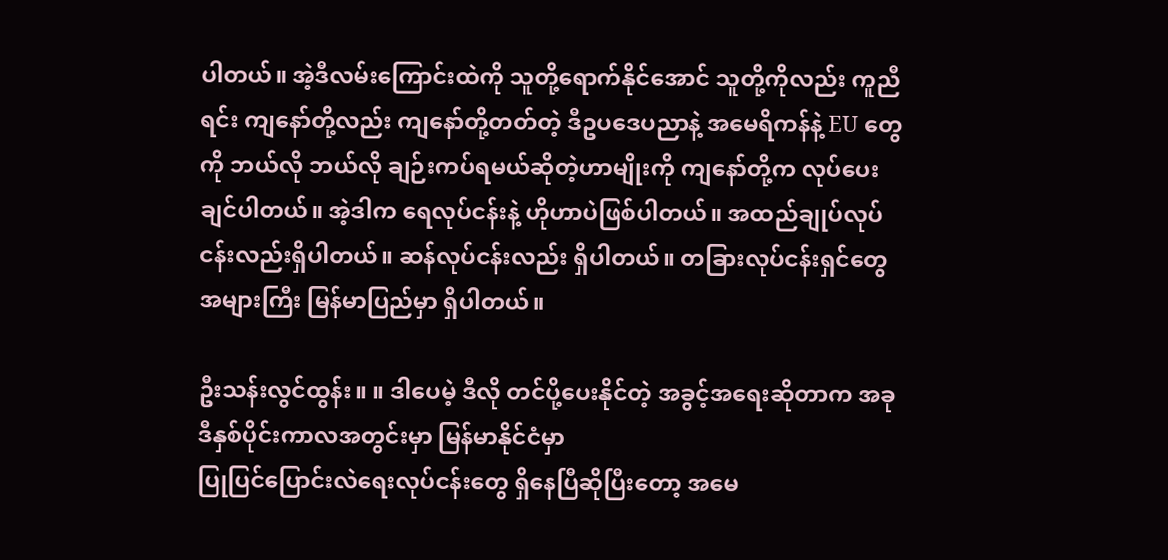ပါတယ်။ အဲ့ဒီလမ်းကြောင်းထဲကို သူတို့ရောက်နိုင်အောင် သူတို့ကိုလည်း ကူညီရင်း ကျနော်တို့လည်း ကျနော်တို့တတ်တဲ့ ဒီဥပဒေပညာနဲ့ အမေရိကန်နဲ့ EU တွေကို ဘယ်လို ဘယ်လို ချဉ်းကပ်ရမယ်ဆိုတဲ့ဟာမျိုးကို ကျနော်တို့က လုပ်ပေးချင်ပါတယ်။ အဲ့ဒါက ရေလုပ်ငန်းနဲ့ ဟိုဟာပဲဖြစ်ပါတယ်။ အထည်ချုပ်လုပ်ငန်းလည်းရှိပါတယ်။ ဆန်လုပ်ငန်းလည်း ရှိပါတယ်။ တခြားလုပ်ငန်းရှင်တွေ အများကြီး မြန်မာပြည်မှာ ရှိပါတယ်။

ဦးသန်းလွင်ထွန်း။ ။ ဒါပေမဲ့ ဒီလို တင်ပို့ပေးနိုင်တဲ့ အခွင့်အရေးဆိုတာက အခု ဒီနှစ်ပိုင်းကာလအတွင်းမှာ မြန်မာနိုင်ငံမှာ
ပြုပြင်ပြောင်းလဲရေးလုပ်ငန်းတွေ ရှိနေပြီဆိုပြီးတော့ အမေ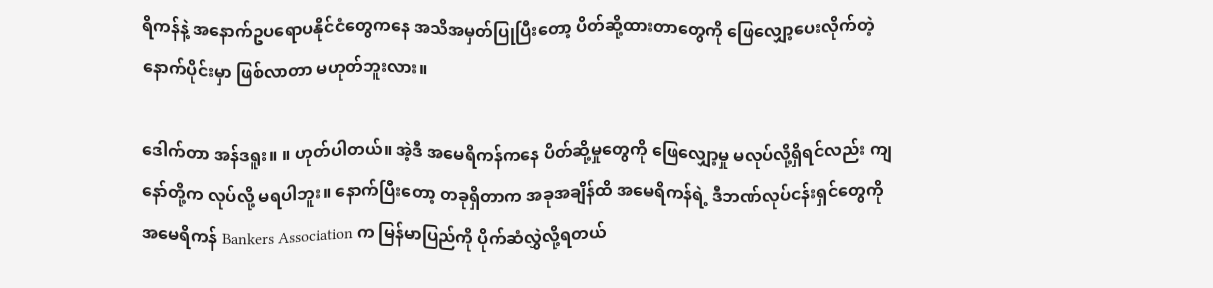ရိကန်နဲ့ အနောက်ဥပရောပနိုင်ငံတွေကနေ အသိအမှတ်ပြုပြီးတော့ ပိတ်ဆို့ထားတာတွေကို ဖြေလျှော့ပေးလိုက်တဲ့ နောက်ပိုင်းမှာ ဖြစ်လာတာ မဟုတ်ဘူးလား။

ဒေါက်တာ အန်ဒရူး။ ။ ဟုတ်ပါတယ်။ အဲ့ဒီ အမေရိကန်ကနေ ပိတ်ဆို့မှုတွေကို ဖြေလျှော့မှု မလုပ်လို့ရှိရင်လည်း ကျနော်တို့က လုပ်လို့ မရပါဘူး။ နောက်ပြီးတော့ တခုရှိတာက အခုအချိန်ထိ အမေရိကန်ရဲ့ ဒီဘဏ်လုပ်ငန်းရှင်တွေကို အမေရိကန် Bankers Association က မြန်မာပြည်ကို ပိုက်ဆံလွှဲလို့ရတယ်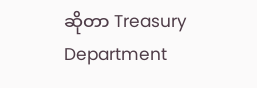ဆိုတာ Treasury Department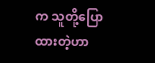က သူတို့ပြောထားတဲ့ဟာ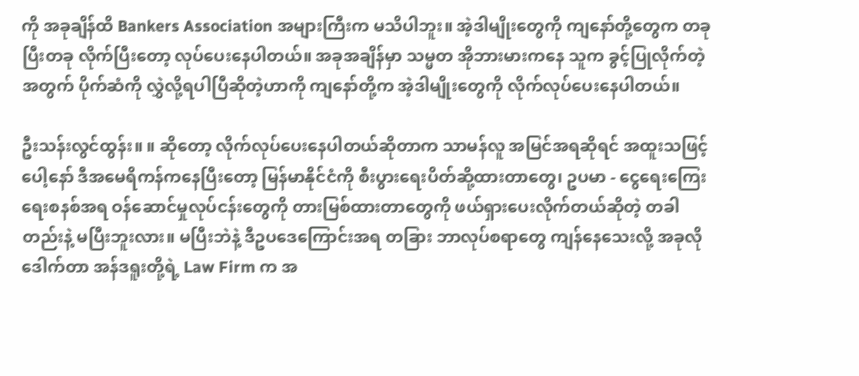ကို အခုချိန်ထိ Bankers Association အများကြီးက မသိပါဘူး။ အဲ့ဒါမျိုးတွေကို ကျနော်တို့တွေက တခုပြီးတခု လိုက်ပြီးတော့ လုပ်ပေးနေပါတယ်။ အခုအချိန်မှာ သမ္မတ အိုဘားမားကနေ သူက ခွင့်ပြုလိုက်တဲ့အတွက် ပိုက်ဆံကို လွှဲလို့ရပါပြီဆိုတဲ့ဟာကို ကျနော်တို့က အဲ့ဒါမျိုးတွေကို လိုက်လုပ်ပေးနေပါတယ်။

ဦးသန်းလွင်ထွန်း။ ။ ဆိုတော့ လိုက်လုပ်ပေးနေပါတယ်ဆိုတာက သာမန်လူ အမြင်အရဆိုရင် အထူးသဖြင့်ပေါ့နော် ဒီအမေရိကန်ကနေပြီးတော့ မြန်မာနိုင်ငံကို စီးပွားရေးပိတ်ဆို့ထားတာတွေ၊ ဥပမာ - ငွေရေးကြေးရေးစနစ်အရ ဝန်ဆောင်မှုလုပ်ငန်းတွေကို တားမြစ်ထားတာတွေကို ဖယ်ရှားပေးလိုက်တယ်ဆိုတဲ့ တခါတည်းနဲ့ မပြီးဘူးလား။ မပြီးဘဲနဲ့ ဒီဥပဒေကြောင်းအရ တခြား ဘာလုပ်စရာတွေ ကျန်နေသေးလို့ အခုလို ဒေါက်တာ အန်ဒရူးတို့ရဲ့ Law Firm က အ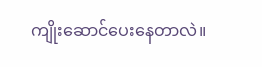ကျိုးဆောင်ပေးနေတာလဲ။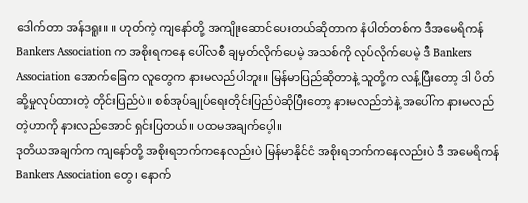ဒေါက်တာ အန်ဒရူး။ ။ ဟုတ်ကဲ့ ကျနော်တို့ အကျိုးဆောင်ပေးတယ်ဆိုတာက နံပါတ်တစ်က ဒီအမေရိကန် Bankers Association က အစိုးရကနေ ပေါ်လစီ ချမှတ်လိုက်ပေမဲ့ အသစ်ကို လုပ်လိုက်ပေမဲ့ ဒီ Bankers Association အောက်ခြေက လူတွေက နားမလည်ပါဘူး။ မြန်မာပြည်ဆိုတာနဲ့ သူတို့က လန့်ပြီးတော့ ဒါ ပိတ်ဆို့မှုလုပ်ထားတဲ့ တိုင်းပြည်ပဲ။ စစ်အုပ်ချုပ်ရေးတိုင်းပြည်ပဲဆိုပြီးတော့ နားမလည်ဘဲနဲ့ အပေါ်က နားမလည်တဲ့ဟာကို နားလည်အောင် ရှင်းပြတယ်။ ပထမအချက်ပေ့ါ။
ဒုတိယအချက်က ကျနော်တို့ အစိုးရဘက်ကနေလည်းပဲ မြန်မာနိုင်ငံ အစိုးရဘက်ကနေလည်းပဲ ဒီ အမေရိကန် Bankers Association တွေ၊ နောက်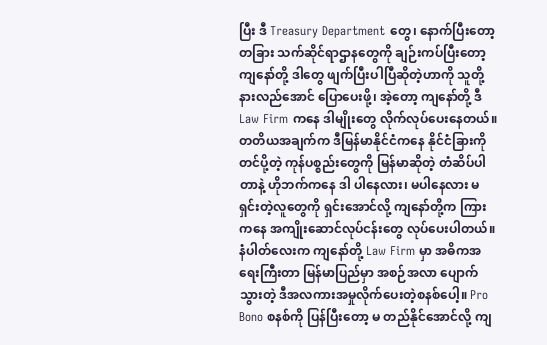ပြီး ဒီ Treasury Department တွေ၊ နောက်ပြီးတော့ တခြား သက်ဆိုင်ရာဌာနတွေကို ချဉ်းကပ်ပြီးတော့ ကျနော်တို့ ဒါတွေ ဖျက်ပြီးပါပြီဆိုတဲ့ဟာကို သူတို့နားလည်အောင် ပြောပေးဖို့၊ အဲ့တော့ ကျနော်တို့ ဒီ Law Firm ကနေ ဒါမျိုးတွေ လိုက်လုပ်ပေးနေတယ်။
တတိယအချက်က ဒီမြန်မာနိုင်ငံကနေ နိုင်ငံခြားကို တင်ပို့တဲ့ ကုန်ပစ္စည်းတွေကို မြန်မာဆိုတဲ့ တံဆိပ်ပါတာနဲ့ ဟိုဘက်ကနေ ဒါ ပါနေလား၊ မပါနေလား မရှင်းတဲ့လူတွေကို ရှင်းအောင်လို့ ကျနော်တို့က ကြားကနေ အကျိုးဆောင်လုပ်ငန်းတွေ လုပ်ပေးပါတယ်။
နံပါတ်လေးက ကျနော်တို့ Law Firm မှာ အဓိကအရေးကြီးတာ မြန်မာပြည်မှာ အစဉ်အလာ ပျောက်သွားတဲ့ ဒီအလကားအမှုလိုက်ပေးတဲ့စနစ်ပေါ့။ Pro Bono စနစ်ကို ပြန်ပြီးတော့ မ တည်နိုင်အောင်လို့ ကျ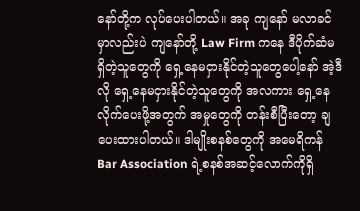နော်တို့က လုပ်ပေးပါတယ်။ အခု ကျနော် မလာခင်မှာလည်းပဲ ကျနော်တို့ Law Firm ကနေ ဒီပိုက်ဆံမရှိတဲ့သူတွေကို ရှေ့နေမငှားနိုင်တဲ့သူတွေပေါ့နော် အဲ့ဒီလို ရှေ့နေမငှားနိုင်တဲ့သူတွေကို အလကား ရှေ့နေလိုက်ပေးဖို့အတွက် အမှုတွေကို တန်းစီပြီးတော့ ချပေးထားပါတယ်။ ဒါမျိုးစနစ်တွေကို အမေရိကန် Bar Association ရဲ့စနစ်အဆင့်လောက်ကိုရှိ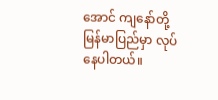အောင် ကျနော်တို့ မြန်မာပြည်မှာ လုပ်နေပါတယ်။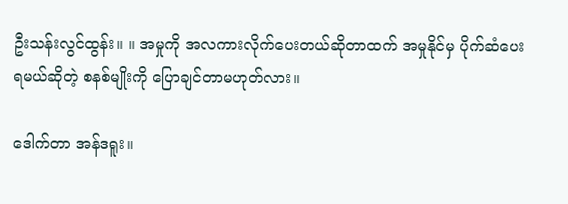ဦးသန်းလွင်ထွန်း။ ။ အမှုကို အလကားလိုက်ပေးတယ်ဆိုတာထက် အမှုနိုင်မှ ပိုက်ဆံပေးရမယ်ဆိုတဲ့ စနစ်မျိုးကို ပြောချင်တာမဟုတ်လား။

ဒေါက်တာ အန်ဒရူး။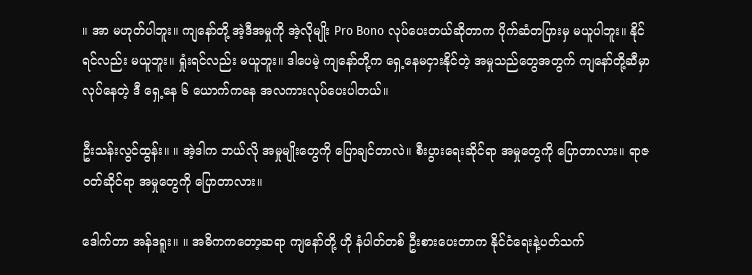။ အာ မဟုတ်ပါဘူး။ ကျနော်တို့ အဲ့ဒီအမှုကို အဲ့လိုမျိုး Pro Bono လုပ်ပေးတယ်ဆိုတာက ပိုက်ဆံတပြားမှ မယူပါဘူး။ နိုင်ရင်လည်း မယူဘူး။ ရှုံးရင်လည်း မယူဘူး။ ဒါပေမဲ့ ကျနော်တို့က ရှေ့နေမငှားနိုင်တဲ့ အမှုသည်တွေအတွက် ကျနော်တို့ဆီမှာ လုပ်နေတဲ့ ဒီ ရှေ့နေ ၆ ယောက်ကနေ အလကားလုပ်ပေးပါတယ်။

ဦးသန်းလွင်ထွန်း။ ။ အဲ့ဒါက ဘယ်လို အမှုမျိုးတွေကို ပြောချင်တာလဲ။ စီးပွားရေးဆိုင်ရာ အမှုတွေကို ပြောတာလား။ ရာဇဝတ်ဆိုင်ရာ အမှုတွေကို ပြောတာလား။

ဒေါက်တာ အန်ဒရူး။ ။ အဓိကကတော့ဆရာ ကျနော်တို့ ဟို နံပါတ်တစ် ဦးစားပေးတာက နိုင်ငံရေးနဲ့ပတ်သက်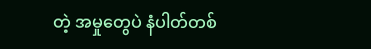တဲ့ အမှုတွေပဲ နံပါတ်တစ်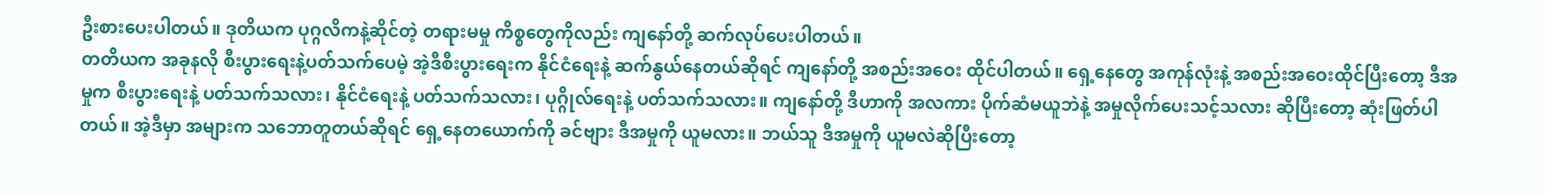ဦးစားပေးပါတယ်။ ဒုတိယက ပုဂ္ဂလိကနဲ့ဆိုင်တဲ့ တရားမမှု ကိစ္စတွေကိုလည်း ကျနော်တို့ ဆက်လုပ်ပေးပါတယ်။
တတိယက အခုနလို စီးပွားရေးနဲ့ပတ်သက်ပေမဲ့ အဲ့ဒီစီးပွားရေးက နိုင်ငံရေးနဲ့ ဆက်နွယ်နေတယ်ဆိုရင် ကျနော်တို့ အစည်းအဝေး ထိုင်ပါတယ်။ ရှေ့နေတွေ အကုန်လုံးနဲ့ အစည်းအဝေးထိုင်ပြီးတော့ ဒီအမှုက စီးပွားရေးနဲ့ ပတ်သက်သလား၊ နိုင်ငံရေးနဲ့ ပတ်သက်သလား၊ ပုဂ္ဂိုလ်ရေးနဲ့ ပတ်သက်သလား။ ကျနော်တို့ ဒီဟာကို အလကား ပိုက်ဆံမယူဘဲနဲ့ အမှုလိုက်ပေးသင့်သလား ဆိုပြီးတော့ ဆုံးဖြတ်ပါတယ်။ အဲ့ဒီမှာ အများက သဘောတူတယ်ဆိုရင် ရှေ့နေတယောက်ကို ခင်ဗျား ဒီအမှုကို ယူမလား။ ဘယ်သူ ဒီအမှုကို ယူမလဲဆိုပြီးတော့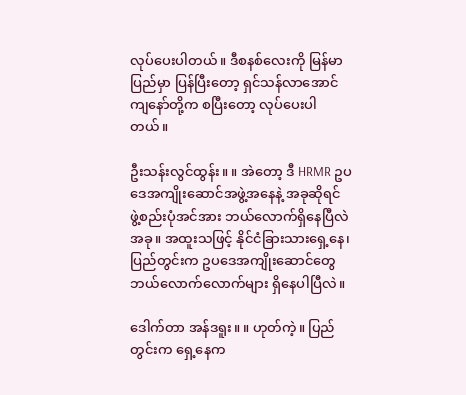လုပ်ပေးပါတယ်။ ဒီစနစ်လေးကို မြန်မာပြည်မှာ ပြန်ပြီးတော့ ရှင်သန်လာအောင် ကျနော်တို့က စပြီးတော့ လုပ်ပေးပါတယ်။

ဦးသန်းလွင်ထွန်း။ ။ အဲတော့ ဒီ HRMR ဥပဒေအကျိုးဆောင်အဖွဲ့အနေနဲ့ အခုဆိုရင် ဖွဲ့စည်းပုံအင်အား ဘယ်လောက်ရှိနေပြီလဲ အခု။ အထူးသဖြင့် နိုင်ငံခြားသားရှေ့နေ၊ ပြည်တွင်းက ဥပဒေအကျိုးဆောင်တွေ ဘယ်လောက်လောက်များ ရှိနေပါပြီလဲ။

ဒေါက်တာ အန်ဒရူး။ ။ ဟုတ်ကဲ့။ ပြည်တွင်းက ရှေ့နေက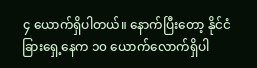၄ ယောက်ရှိပါတယ်။ နောက်ပြီးတော့ နိုင်ငံခြားရှေ့နေက ၁၀ ယောက်လောက်ရှိပါ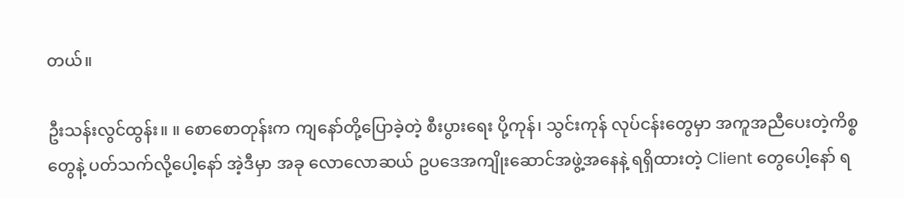တယ်။

ဦးသန်းလွင်ထွန်း။ ။ စောစောတုန်းက ကျနော်တို့ပြောခဲ့တဲ့ စီးပွားရေး ပို့ကုန်၊ သွင်းကုန် လုပ်ငန်းတွေမှာ အကူအညီပေးတဲ့ကိစ္စတွေနဲ့ ပတ်သက်လို့ပေါ့နော် အဲ့ဒီမှာ အခု လောလောဆယ် ဥပဒေအကျိုးဆောင်အဖွဲ့အနေနဲ့ ရရှိထားတဲ့ Client တွေပေါ့နော် ရ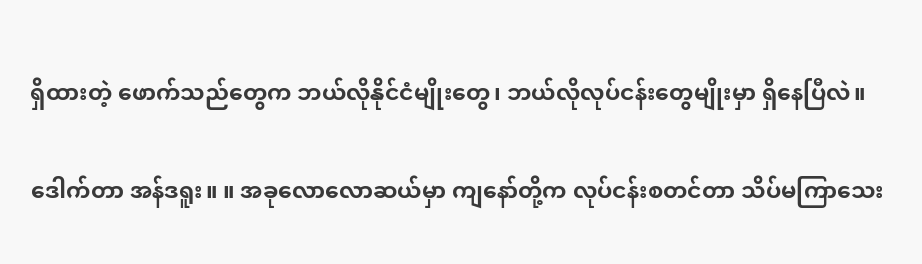ရှိထားတဲ့ ဖောက်သည်တွေက ဘယ်လိုနိုင်ငံမျိုးတွေ၊ ဘယ်လိုလုပ်ငန်းတွေမျိုးမှာ ရှိနေပြီလဲ။

ဒေါက်တာ အန်ဒရူး။ ။ အခုလောလောဆယ်မှာ ကျနော်တို့က လုပ်ငန်းစတင်တာ သိပ်မကြာသေး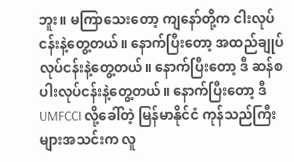ဘူး။ မကြာသေးတော့ ကျနော်တို့က ငါးလုပ်ငန်းနဲ့တွေ့တယ်။ နောက်ပြီးတော့ အထည်ချုပ်လုပ်ငန်းနဲ့တွေ့တယ်။ နောက်ပြီးတော့ ဒီ ဆန်စပါးလုပ်ငန်းနဲ့တွေ့တယ်။ နောက်ပြီးတော့ ဒီ UMFCCI လို့ခေါ်တဲ့ မြန်မာနိုင်ငံ ကုန်သည်ကြီးများအသင်းက လူ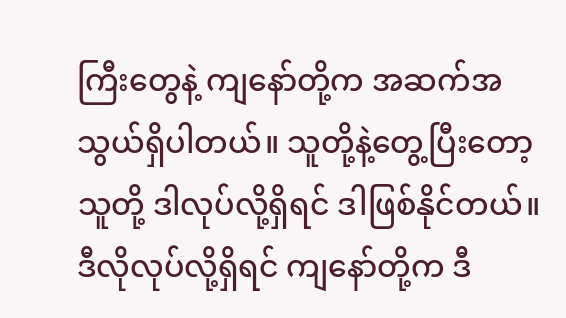ကြီးတွေနဲ့ ကျနော်တို့က အဆက်အသွယ်ရှိပါတယ်။ သူတို့နဲ့တွေ့ပြီးတော့ သူတို့ ဒါလုပ်လို့ရှိရင် ဒါဖြစ်နိုင်တယ်။ ဒီလိုလုပ်လို့ရှိရင် ကျနော်တို့က ဒီ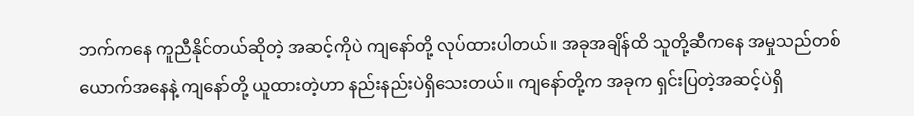ဘက်ကနေ ကူညီနိုင်တယ်ဆိုတဲ့ အဆင့်ကိုပဲ ကျနော်တို့ လုပ်ထားပါတယ်။ အခုအချိန်ထိ သူတို့ဆီကနေ အမှုသည်တစ်ယောက်အနေနဲ့ ကျနော်တို့ ယူထားတဲ့ဟာ နည်းနည်းပဲရှိသေးတယ်။ ကျနော်တို့က အခုက ရှင်းပြတဲ့အဆင့်ပဲရှိ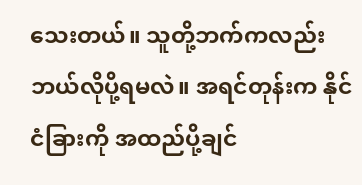သေးတယ်။ သူတို့ဘက်ကလည်း ဘယ်လိုပို့ရမလဲ။ အရင်တုန်းက နိုင်ငံခြားကို အထည်ပို့ချင်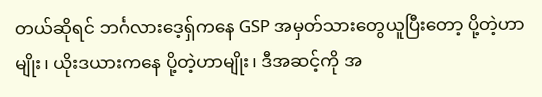တယ်ဆိုရင် ဘင်္ဂလားဒေ့ရှ်ကနေ GSP အမှတ်သားတွေယူပြီးတော့ ပို့တဲ့ဟာမျိုး၊ ယိုးဒယားကနေ ပို့တဲ့ဟာမျိုး၊ ဒီအဆင့်ကို အ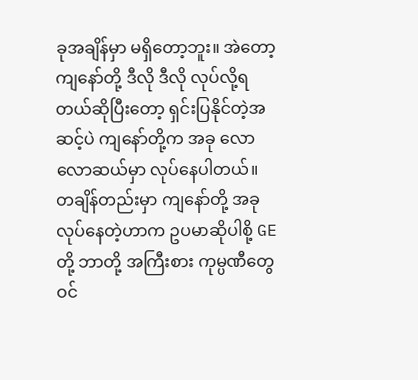ခုအချိန်မှာ မရှိတော့ဘူး။ အဲတော့ ကျနော်တို့ ဒီလို ဒီလို လုပ်လို့ရတယ်ဆိုပြီးတော့ ရှင်းပြနိုင်တဲ့အဆင့်ပဲ ကျနော်တို့က အခု လောလောဆယ်မှာ လုပ်နေပါတယ်။ တချိန်တည်းမှာ ကျနော်တို့ အခုလုပ်နေတဲ့ဟာက ဥပမာဆိုပါစို့ GE တို့ ဘာတို့ အကြီးစား ကုမ္ပဏီတွေဝင်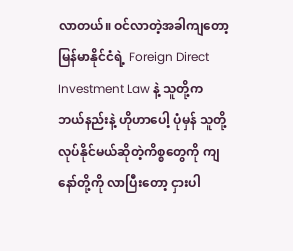လာတယ်။ ဝင်လာတဲ့အခါကျတော့ မြန်မာနိုင်ငံရဲ့ Foreign Direct Investment Law နဲ့ သူတို့က ဘယ်နည်းနဲ့ ဟိုဟာပေါ့ ပုံမှန် သူတို့လုပ်နိုင်မယ်ဆိုတဲ့ကိစ္စတွေကို ကျနော်တို့ကို လာပြီးတော့ ငှားပါ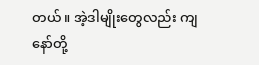တယ်။ အဲ့ဒါမျိုးတွေလည်း ကျနော်တို့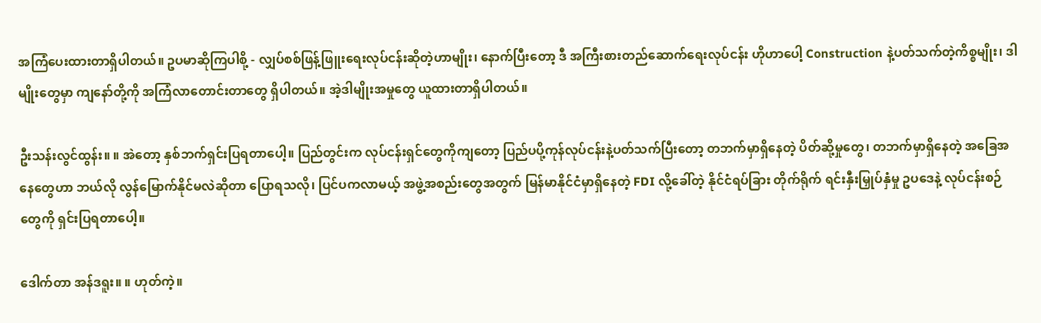အကြံပေးထားတာရှိပါတယ်။ ဥပမာဆိုကြပါစို့ - လျှပ်စစ်ဖြန့်ဖြူးရေးလုပ်ငန်းဆိုတဲ့ဟာမျိုး၊ နောက်ပြီးတော့ ဒီ အကြီးစားတည်ဆောက်ရေးလုပ်ငန်း ဟိုဟာပေါ့ Construction နဲ့ပတ်သက်တဲ့ကိစ္စမျိုး၊ ဒါမျိုးတွေမှာ ကျနော်တို့ကို အကြံလာတောင်းတာတွေ ရှိပါတယ်။ အဲ့ဒါမျိုးအမှုတွေ ယူထားတာရှိပါတယ်။

ဦးသန်းလွင်ထွန်း။ ။ အဲတော့ နှစ်ဘက်ရှင်းပြရတာပေါ့။ ပြည်တွင်းက လုပ်ငန်းရှင်တွေကိုကျတော့ ပြည်ပပို့ကုန်လုပ်ငန်းနဲ့ပတ်သက်ပြီးတော့ တဘက်မှာရှိနေတဲ့ ပိတ်ဆို့မှုတွေ၊ တဘက်မှာရှိနေတဲ့ အခြေအနေတွေဟာ ဘယ်လို လွန်မြောက်နိုင်မလဲဆိုတာ ပြောရသလို၊ ပြင်ပကလာမယ့် အဖွဲ့အစည်းတွေအတွက် မြန်မာနိုင်ငံမှာရှိနေတဲ့ FDI လို့ခေါ်တဲ့ နိုင်ငံရပ်ခြား တိုက်ရိုက် ရင်းနှီးမြှုပ်နှံမှု ဥပဒေနဲ့ လုပ်ငန်းစဉ်တွေကို ရှင်းပြရတာပေါ့။

ဒေါက်တာ အန်ဒရူး။ ။ ဟုတ်ကဲ့။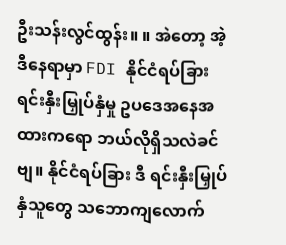ဦးသန်းလွင်ထွန်း။ ။ အဲတော့ အဲ့ဒီနေရာမှာ FDI နိုင်ငံရပ်ခြား ရင်းနှီးမြှုပ်နှံမှု ဥပဒေအနေအထားကရော ဘယ်လိုရှိသလဲခင်ဗျ။ နိုင်ငံရပ်ခြား ဒီ ရင်းနှီးမြှုပ်နှံသူတွေ သဘောကျလောက်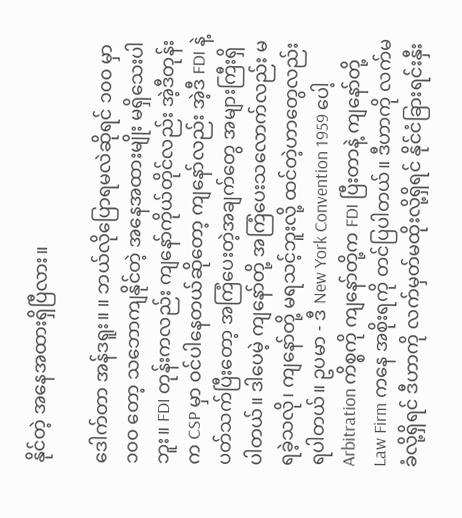နိုင်တဲ့ အနေအထားရှိပြီလား။

ဒေါက်တာ အန်ဒရူး။ ။ ဘယ်လိုပြောရမလဲဆိုရင် ၁၀၀ မှာ ၁၀၀ တော့ သဘောကျနိုင်တဲ့ အနေအထားမျိုး မရှိသေးပါဘူး။ FDI တုန်းကလည်း ကျနော်ကိုယ်တိုင်လည်း အဲ့ဒီတုန်းက CSP မှာ ဝင်ပါနေတယ်ဆိုတော့ ကျနော်လည်း အဲ့ဒီ FDI နဲ့ပတ်သက်ပြီးတော့ အကြံပေးတဲ့အချက်တွေ အများကြီးရှိပါတယ်။ ဒါပေမဲ့ ကျနော်တို့ အကြံပေးသလောက်လည်း မရခဲ့သလို၊ ကျနော်တို့ မရသင့်ဘူးလို့ ထင်တဲ့ဟာတွေလည်း ရပါတယ်။ ဥပမာ - ဒီ New York Convention 1959 ပေါ့ Arbitration ကိစ္စကို ကျနော်တို့က FDI ပြီးတာနဲ့ ကျနော်တို့ Law Firm ကနေ အစိုးရကို တင်ပြပါတယ်။ ဒီဟာကို လက်မခံလို့ရှိရင် ဒီဟာကို လက်မှတ်မထိုးလို့ရှိရင် နိုင်ငံခြားရင်းနှီး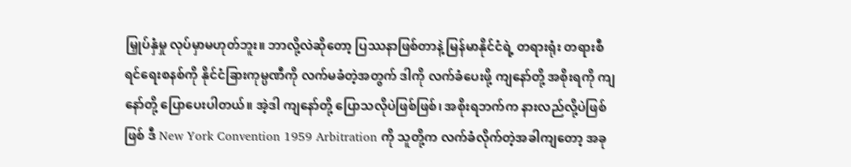မြှုပ်နှံမှု လုပ်မှာမဟုတ်ဘူး။ ဘာလို့လဲဆိုတော့ ပြဿနာဖြစ်တာနဲ့ မြန်မာနိုင်ငံရဲ့ တရားရုံး တရားစီရင်ရေးစနစ်ကို နိုင်ငံခြားကုမ္ပဏီကို လက်မခံတဲ့အတွက် ဒါကို လက်ခံပေးဖို့ ကျနော်တို့ အစိုးရကို ကျနော်တို့ ပြောပေးပါတယ်။ အဲ့ဒါ ကျနော်တို့ ပြောသလိုပဲဖြစ်ဖြစ်၊ အစိုးရဘက်က နားလည်လို့ပဲဖြစ်ဖြစ် ဒီ New York Convention 1959 Arbitration ကို သူတို့က လက်ခံလိုက်တဲ့အခါကျတော့ အခု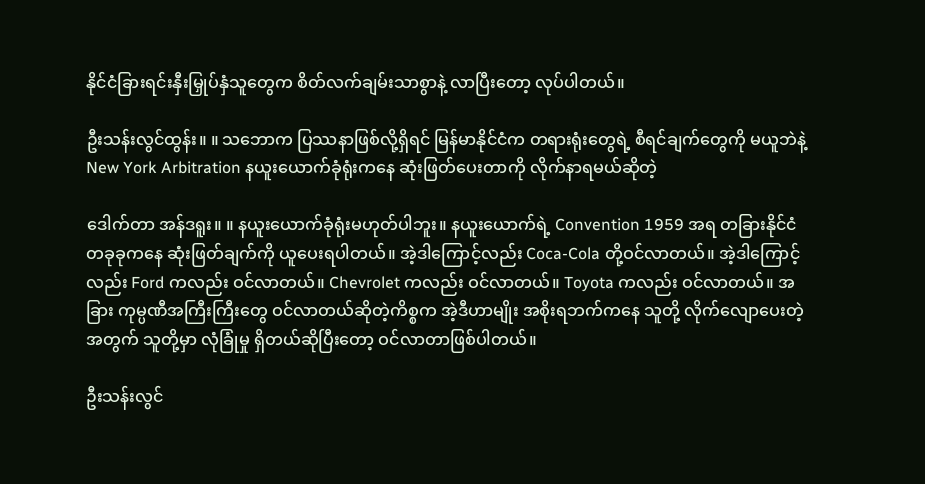နိုင်ငံခြားရင်းနှီးမြှုပ်နှံသူတွေက စိတ်လက်ချမ်းသာစွာနဲ့ လာပြီးတော့ လုပ်ပါတယ်။

ဦးသန်းလွင်ထွန်း။ ။ သဘောက ပြဿနာဖြစ်လို့ရှိရင် မြန်မာနိုင်ငံက တရားရုံးတွေရဲ့ စီရင်ချက်တွေကို မယူဘဲနဲ့ New York Arbitration နယူးယောက်ခုံရုံးကနေ ဆုံးဖြတ်ပေးတာကို လိုက်နာရမယ်ဆိုတဲ့

ဒေါက်တာ အန်ဒရူး။ ။ နယူးယောက်ခုံရုံးမဟုတ်ပါဘူး။ နယူးယောက်ရဲ့ Convention 1959 အရ တခြားနိုင်ငံတခုခုကနေ ဆုံးဖြတ်ချက်ကို ယူပေးရပါတယ်။ အဲ့ဒါကြောင့်လည်း Coca-Cola တို့ဝင်လာတယ်။ အဲ့ဒါကြောင့်လည်း Ford ကလည်း ဝင်လာတယ်။ Chevrolet ကလည်း ဝင်လာတယ်။ Toyota ကလည်း ဝင်လာတယ်။ အခြား ကုမ္ပဏီအကြီးကြီးတွေ ဝင်လာတယ်ဆိုတဲ့ကိစ္စက အဲ့ဒီဟာမျိုး အစိုးရဘက်ကနေ သူတို့ လိုက်လျောပေးတဲ့အတွက် သူတို့မှာ လုံခြုံမှု ရှိတယ်ဆိုပြီးတော့ ဝင်လာတာဖြစ်ပါတယ်။

ဦးသန်းလွင်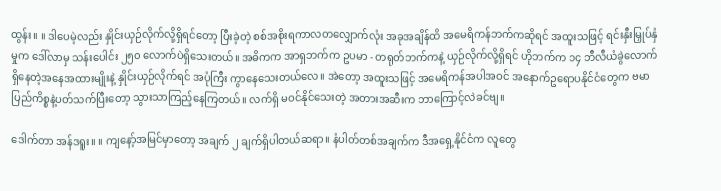ထွန်း။ ။ ဒါပေမဲ့လည်း နှိုင်းယှဉ်လိုက်လို့ရှိရင်တော့ ပြီးခဲ့တဲ့ စစ်အစိုးရကာလတလျှောက်လုံး အခုအချိန်ထိ အမေရိကန်ဘက်ကဆိုရင် အထူးသဖြင့် ရင်းနှီးမြှုပ်နှံမှုက ဒေါ်လာမှ သန်းပေါင်း ၂၅၀ လောက်ပဲရှိသေးတယ်။ အဓိကက အာရှဘက်က ဥပမာ - တရုတ်ဘက်ကနဲ့ ယှဉ်လိုက်လို့ရှိရင် ဟိုဘက်က ၁၄ ဘီလီယံခွဲလောက် ရှိနေတဲ့အနေအထားမျိုးနဲ့ နှိုင်းယှဉ်လိုက်ရင် အပုံကြီး ကွာနေသေးတယ်လေ။ အဲတော့ အထူးသဖြင့် အမေရိကန်အပါအဝင် အနောက်ဥရောပနိုင်ငံတွေက ဗမာပြည်ကိစ္စနဲ့ပတ်သက်ပြီးတော့ သွားသာကြည့်နေကြတယ်။ လက်ရှိ မဝင်နိုင်သေးတဲ့ အတားအဆီးက ဘာကြောင့်လဲခင်ဗျ။

ဒေါက်တာ အန်ဒရူး။ ။ ကျနော့်အမြင်မှာတော့ အချက် ၂ ချက်ရှိပါတယ်ဆရာ။ နံပါတ်တစ်အချက်က ဒီအရှေ့နိုင်ငံက လူတွေ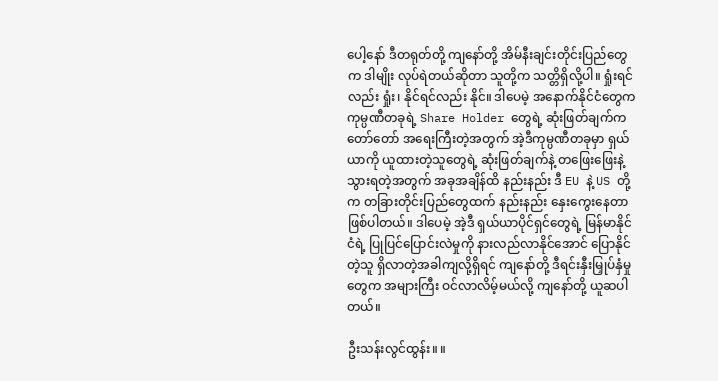ပေါ့နော် ဒီတရုတ်တို့ ကျနော်တို့ အိမ်နီးချင်းတိုင်းပြည်တွေက ဒါမျိုး လုပ်ရဲတယ်ဆိုတာ သူတို့က သတ္တိရှိလို့ပါ။ ရှုံးရင်လည်း ရှုံး၊ နိုင်ရင်လည်း နိုင်။ ဒါပေမဲ့ အနောက်နိုင်ငံတွေက ကုမ္ပဏီတခုရဲ့ Share Holder တွေရဲ့ ဆုံးဖြတ်ချက်က တော်တော် အရေးကြီးတဲ့အတွက် အဲ့ဒီကုမ္ပဏီတခုမှာ ရှယ်ယာကို ယူထားတဲ့သူတွေရဲ့ ဆုံးဖြတ်ချက်နဲ့ တဖြေးဖြေးနဲ့ သွားရတဲ့အတွက် အခုအချိန်ထိ နည်းနည်း ဒီ EU နဲ့ US တို့က တခြားတိုင်းပြည်တွေထက် နည်းနည်း နှေးကွေးနေတာဖြစ်ပါတယ်။ ဒါပေမဲ့ အဲ့ဒီ ရှယ်ယာပိုင်ရှင်တွေရဲ့ မြန်မာနိုင်ငံရဲ့ ပြုပြင်ပြောင်းလဲမှုကို နားလည်လာနိုင်အောင် ပြောနိုင်တဲ့သူ ရှိလာတဲ့အခါကျလို့ရှိရင် ကျနော်တို့ ဒီရင်းနှီးမြှုပ်နှံမှုတွေက အများကြီး ဝင်လာလိမ့်မယ်လို့ ကျနော်တို့ ယူဆပါတယ်။

ဦးသန်းလွင်ထွန်း။ ။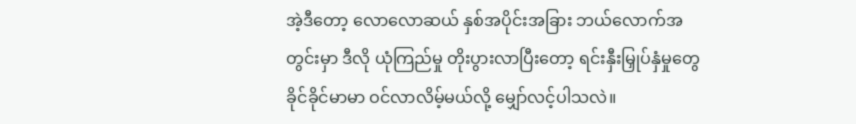အဲ့ဒီတော့ လောလောဆယ် နှစ်အပိုင်းအခြား ဘယ်လောက်အတွင်းမှာ ဒီလို ယုံကြည်မှု တိုးပွားလာပြီးတော့ ရင်းနှီးမြှုပ်နှံမှုတွေ ခိုင်ခိုင်မာမာ ဝင်လာလိမ့်မယ်လို့ မျှော်လင့်ပါသလဲ။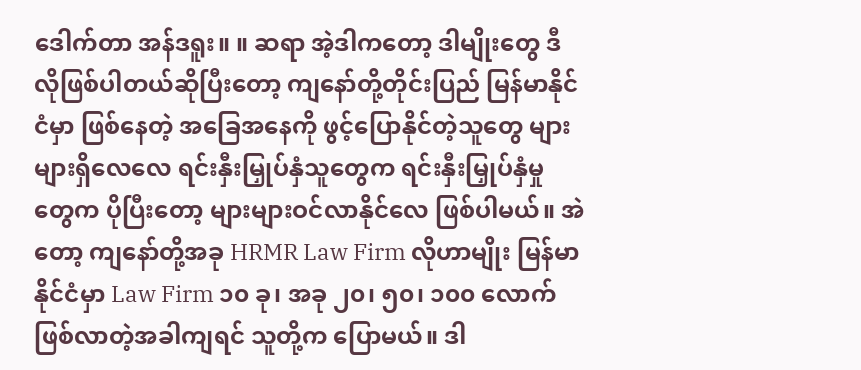ဒေါက်တာ အန်ဒရူး။ ။ ဆရာ အဲ့ဒါကတော့ ဒါမျိုးတွေ ဒီလိုဖြစ်ပါတယ်ဆိုပြီးတော့ ကျနော်တို့တိုင်းပြည် မြန်မာနိုင်ငံမှာ ဖြစ်နေတဲ့ အခြေအနေကို ဖွင့်ပြောနိုင်တဲ့သူတွေ များများရှိလေလေ ရင်းနှီးမြှုပ်နှံသူတွေက ရင်းနှီးမြှုပ်နှံမှုတွေက ပိုပြီးတော့ များများဝင်လာနိုင်လေ ဖြစ်ပါမယ်။ အဲတော့ ကျနော်တို့အခု HRMR Law Firm လိုဟာမျိုး မြန်မာနိုင်ငံမှာ Law Firm ၁၀ ခု၊ အခု ၂၀၊ ၅၀၊ ၁၀၀ လောက် ဖြစ်လာတဲ့အခါကျရင် သူတို့က ပြောမယ်။ ဒါ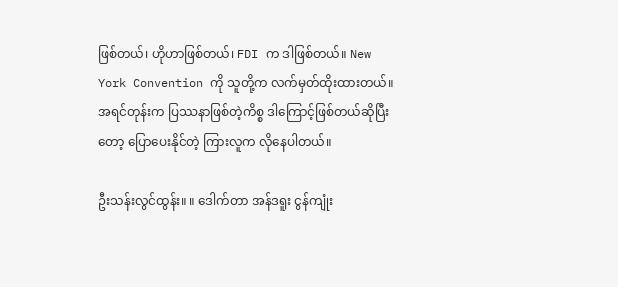ဖြစ်တယ်၊ ဟိုဟာဖြစ်တယ်၊ FDI က ဒါဖြစ်တယ်။ New York Convention ကို သူတို့က လက်မှတ်ထိုးထားတယ်။ အရင်တုန်းက ပြဿနာဖြစ်တဲ့ကိစ္စ ဒါကြောင့်ဖြစ်တယ်ဆိုပြီးတော့ ပြောပေးနိုင်တဲ့ ကြားလူက လိုနေပါတယ်။

ဦးသန်းလွင်ထွန်း။ ။ ဒေါက်တာ အန်ဒရူး ငွန်ကျုံး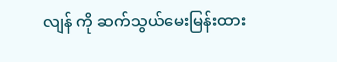လျန် ကို ဆက်သွယ်မေးမြန်းထား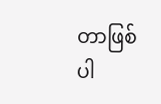တာဖြစ်ပါ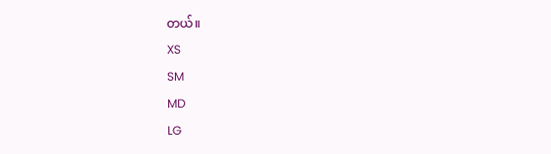တယ်။
XS
SM
MD
LG